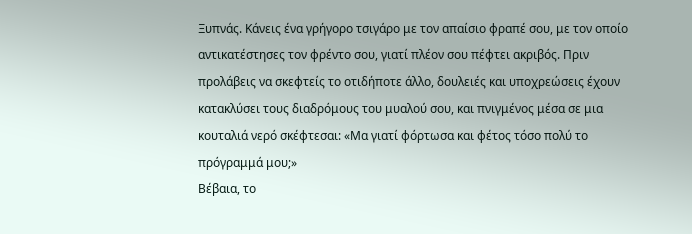Ξυπνάς. Κάνεις ένα γρήγορο τσιγάρο με τον απαίσιο φραπέ σου, με τον οποίο αντικατέστησες τον φρέντο σου, γιατί πλέον σου πέφτει ακριβός. Πριν προλάβεις να σκεφτείς το οτιδήποτε άλλο, δουλειές και υποχρεώσεις έχουν κατακλύσει τους διαδρόμους του μυαλού σου, και πνιγμένος μέσα σε μια κουταλιά νερό σκέφτεσαι: «Μα γιατί φόρτωσα και φέτος τόσο πολύ το πρόγραμμά μου;»
Βέβαια, το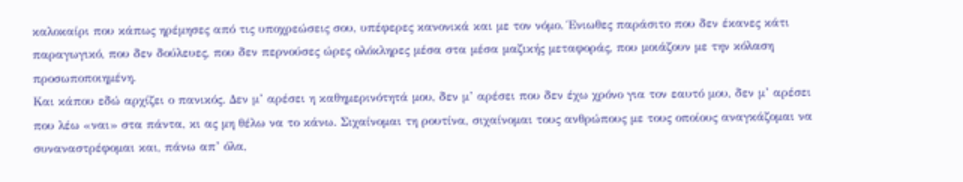καλοκαίρι που κάπως ηρέμησες από τις υποχρεώσεις σου, υπέφερες κανονικά και με τον νόμο. Ένιωθες παράσιτο που δεν έκανες κάτι παραγωγικό, που δεν δούλευες, που δεν περνούσες ώρες ολόκληρες μέσα στα μέσα μαζικής μεταφοράς, που μοιάζουν με την κόλαση προσωποποιημένη.
Και κάπου εδώ αρχίζει ο πανικός. Δεν μ’ αρέσει η καθημερινότητά μου, δεν μ’ αρέσει που δεν έχω χρόνο για τον εαυτό μου, δεν μ’ αρέσει που λέω «ναι» στα πάντα, κι ας μη θέλω να το κάνω. Σιχαίνομαι τη ρουτίνα, σιχαίνομαι τους ανθρώπους με τους οποίους αναγκάζομαι να συναναστρέφομαι και, πάνω απ’ όλα,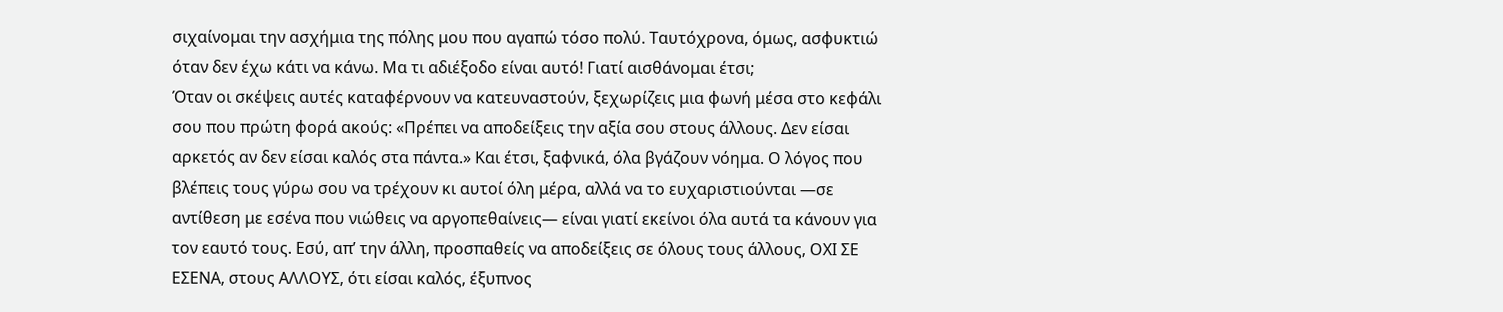σιχαίνομαι την ασχήμια της πόλης μου που αγαπώ τόσο πολύ. Ταυτόχρονα, όμως, ασφυκτιώ όταν δεν έχω κάτι να κάνω. Μα τι αδιέξοδο είναι αυτό! Γιατί αισθάνομαι έτσι;
Όταν οι σκέψεις αυτές καταφέρνουν να κατευναστούν, ξεχωρίζεις μια φωνή μέσα στο κεφάλι σου που πρώτη φορά ακούς: «Πρέπει να αποδείξεις την αξία σου στους άλλους. Δεν είσαι αρκετός αν δεν είσαι καλός στα πάντα.» Και έτσι, ξαφνικά, όλα βγάζουν νόημα. Ο λόγος που βλέπεις τους γύρω σου να τρέχουν κι αυτοί όλη μέρα, αλλά να το ευχαριστιούνται —σε αντίθεση με εσένα που νιώθεις να αργοπεθαίνεις— είναι γιατί εκείνοι όλα αυτά τα κάνουν για τον εαυτό τους. Εσύ, απ’ την άλλη, προσπαθείς να αποδείξεις σε όλους τους άλλους, ΟΧΙ ΣΕ ΕΣΕΝΑ, στους ΑΛΛΟΥΣ, ότι είσαι καλός, έξυπνος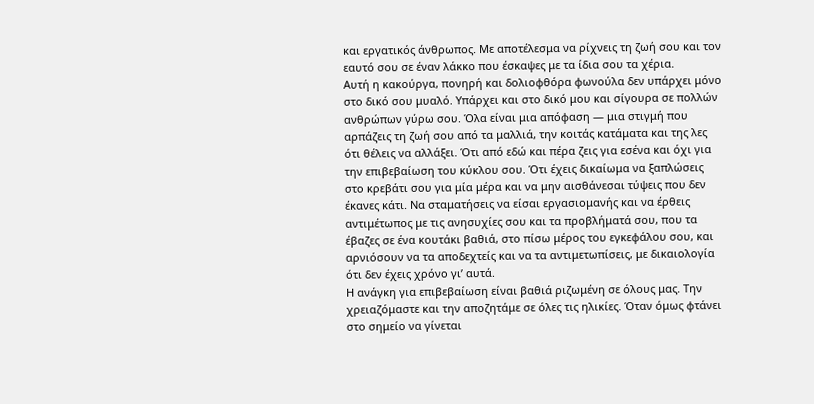και εργατικός άνθρωπος. Με αποτέλεσμα να ρίχνεις τη ζωή σου και τον εαυτό σου σε έναν λάκκο που έσκαψες με τα ίδια σου τα χέρια.
Αυτή η κακούργα, πονηρή και δολιοφθόρα φωνούλα δεν υπάρχει μόνο στο δικό σου μυαλό. Υπάρχει και στο δικό μου και σίγουρα σε πολλών ανθρώπων γύρω σου. Όλα είναι μια απόφαση — μια στιγμή που αρπάζεις τη ζωή σου από τα μαλλιά, την κοιτάς κατάματα και της λες ότι θέλεις να αλλάξει. Ότι από εδώ και πέρα ζεις για εσένα και όχι για την επιβεβαίωση του κύκλου σου. Ότι έχεις δικαίωμα να ξαπλώσεις στο κρεβάτι σου για μία μέρα και να μην αισθάνεσαι τύψεις που δεν έκανες κάτι. Να σταματήσεις να είσαι εργασιομανής και να έρθεις αντιμέτωπος με τις ανησυχίες σου και τα προβλήματά σου, που τα έβαζες σε ένα κουτάκι βαθιά, στο πίσω μέρος του εγκεφάλου σου, και αρνιόσουν να τα αποδεχτείς και να τα αντιμετωπίσεις, με δικαιολογία ότι δεν έχεις χρόνο γι’ αυτά.
Η ανάγκη για επιβεβαίωση είναι βαθιά ριζωμένη σε όλους μας. Την χρειαζόμαστε και την αποζητάμε σε όλες τις ηλικίες. Όταν όμως φτάνει στο σημείο να γίνεται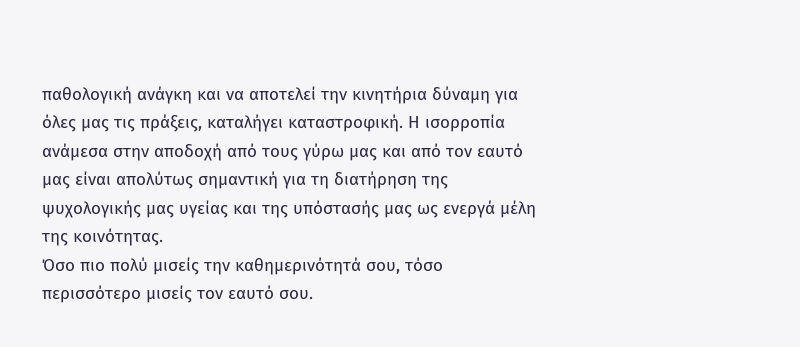παθολογική ανάγκη και να αποτελεί την κινητήρια δύναμη για όλες μας τις πράξεις, καταλήγει καταστροφική. Η ισορροπία ανάμεσα στην αποδοχή από τους γύρω μας και από τον εαυτό μας είναι απολύτως σημαντική για τη διατήρηση της ψυχολογικής μας υγείας και της υπόστασής μας ως ενεργά μέλη της κοινότητας.
Όσο πιο πολύ μισείς την καθημερινότητά σου, τόσο περισσότερο μισείς τον εαυτό σου.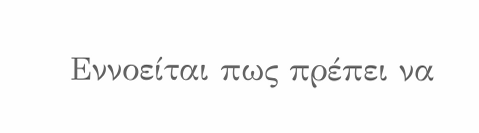Εννοείται πως πρέπει να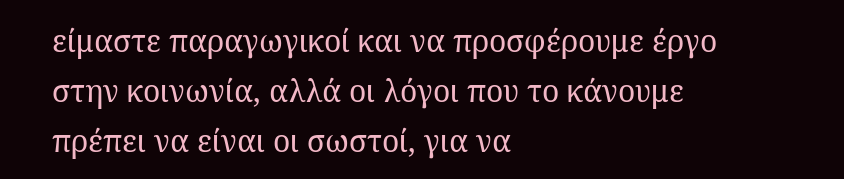είμαστε παραγωγικοί και να προσφέρουμε έργο στην κοινωνία, αλλά οι λόγοι που το κάνουμε πρέπει να είναι οι σωστοί, για να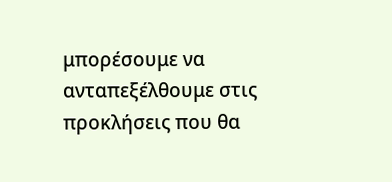μπορέσουμε να ανταπεξέλθουμε στις προκλήσεις που θα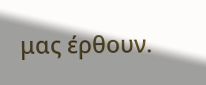μας έρθουν.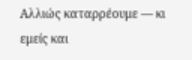Αλλιώς καταρρέουμε — κι εμείς και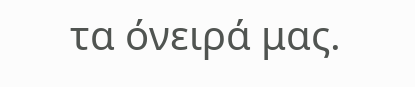τα όνειρά μας.